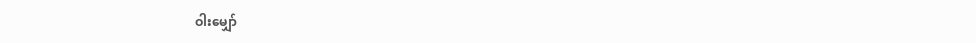ဝါးမျှော်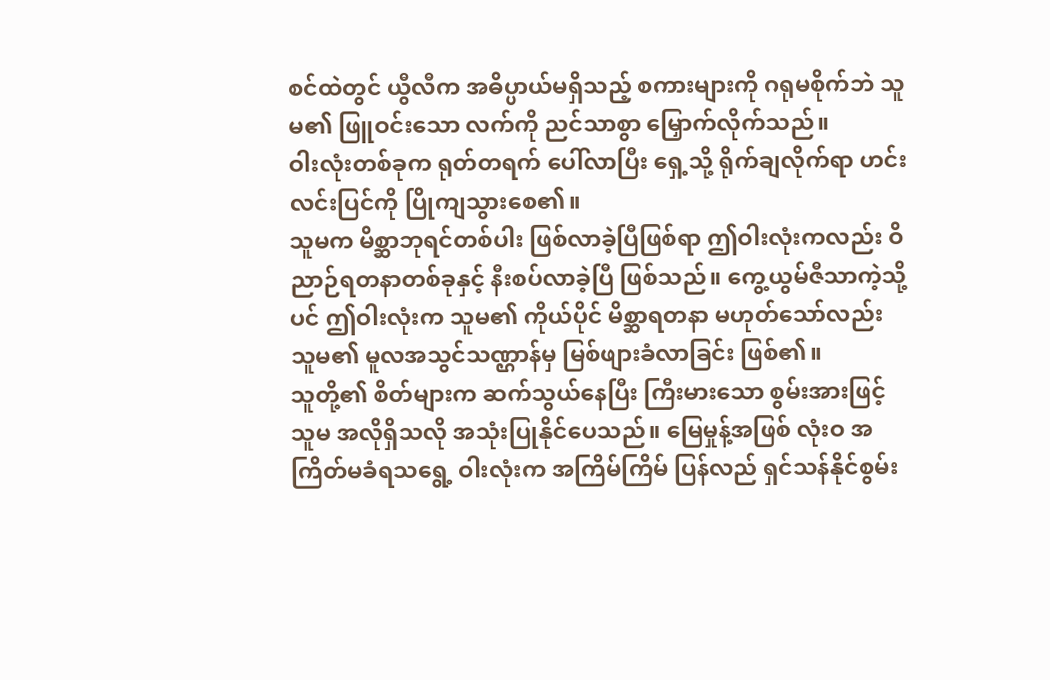စင်ထဲတွင် ယွီလီက အဓိပ္ပာယ်မရှိသည့် စကားများကို ဂရုမစိုက်ဘဲ သူမ၏ ဖြူဝင်းသော လက်ကို ညင်သာစွာ မြှောက်လိုက်သည်။
ဝါးလုံးတစ်ခုက ရုတ်တရက် ပေါ်လာပြီး ရှေ့သို့ ရိုက်ချလိုက်ရာ ဟင်းလင်းပြင်ကို ပြိုကျသွားစေ၏။
သူမက မိစ္ဆာဘုရင်တစ်ပါး ဖြစ်လာခဲ့ပြီဖြစ်ရာ ဤဝါးလုံးကလည်း ဝိညာဉ်ရတနာတစ်ခုနှင့် နီးစပ်လာခဲ့ပြီ ဖြစ်သည်။ ကွေ့ယွမ်ဇီသာကဲ့သို့ပင် ဤဝါးလုံးက သူမ၏ ကိုယ်ပိုင် မိစ္ဆာရတနာ မဟုတ်သော်လည်း သူမ၏ မူလအသွင်သဏ္ဌာန်မှ မြစ်ဖျားခံလာခြင်း ဖြစ်၏။
သူတို့၏ စိတ်များက ဆက်သွယ်နေပြီး ကြီးမားသော စွမ်းအားဖြင့် သူမ အလိုရှိသလို အသုံးပြုနိုင်ပေသည်။ မြေမှုန့်အဖြစ် လုံးဝ အကြိတ်မခံရသရွေ့ ဝါးလုံးက အကြိမ်ကြိမ် ပြန်လည် ရှင်သန်နိုင်စွမ်း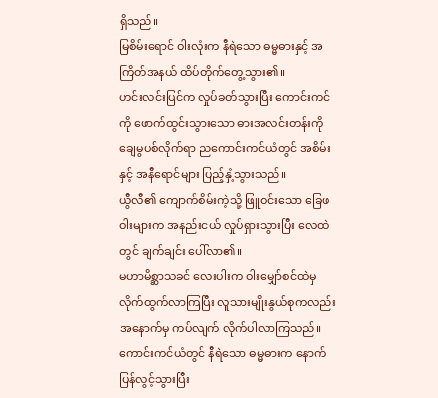ရှိသည်။
မြစိမ်းရောင် ဝါးလုံးက နီရဲသော ဓမ္မဓားနှင့် အကြိတ်အနယ် ထိပ်တိုက်တွေ့သွား၏။
ဟင်းလင်းပြင်က လှုပ်ခတ်သွားပြီး ကောင်းကင်ကို ဖောက်ထွင်းသွားသော ဓားအလင်းတန်းကို ချေမွပစ်လိုက်ရာ ညကောင်းကင်ယံတွင် အစိမ်းနှင့် အနီရောင်များ ပြည့်နှံ့သွားသည်။
ယွီလီ၏ ကျောက်စိမ်းကဲ့သို့ ဖြူဝင်းသော ခြေဖဝါးများက အနည်းငယ် လှုပ်ရှားသွားပြီး လေထဲတွင် ချက်ချင်း ပေါ်လာ၏။
မဟာမိစ္ဆာသခင် လေးပါးက ဝါးမျှော်စင်ထဲမှ လိုက်ထွက်လာကြပြီး လူသားမျိုးနွယ်စုကလည်း အနောက်မှ ကပ်လျက် လိုက်ပါလာကြသည်။
ကောင်းကင်ယံတွင် နီရဲသော ဓမ္မဓားက နောက်ပြန်လွင့်သွားပြီး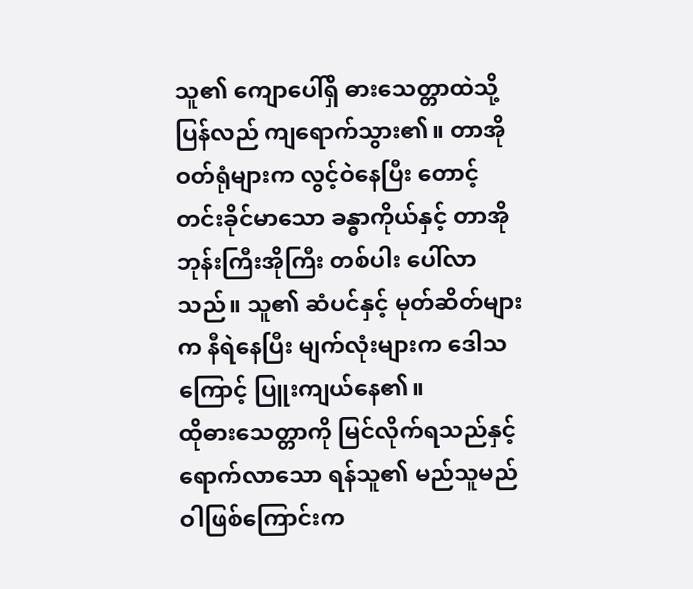သူ၏ ကျောပေါ်ရှိ ဓားသေတ္တာထဲသို့ ပြန်လည် ကျရောက်သွား၏။ တာအိုဝတ်ရုံများက လွင့်ဝဲနေပြီး တောင့်တင်းခိုင်မာသော ခန္ဓာကိုယ်နှင့် တာအိုဘုန်းကြီးအိုကြီး တစ်ပါး ပေါ်လာသည်။ သူ၏ ဆံပင်နှင့် မုတ်ဆိတ်များက နီရဲနေပြီး မျက်လုံးများက ဒေါသကြောင့် ပြူးကျယ်နေ၏။
ထိုဓားသေတ္တာကို မြင်လိုက်ရသည်နှင့် ရောက်လာသော ရန်သူ၏ မည်သူမည်ဝါဖြစ်ကြောင်းက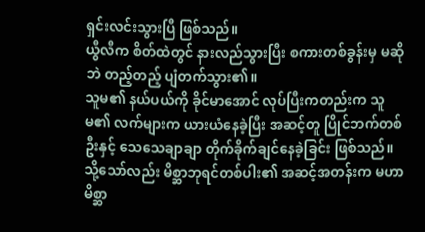ရှင်းလင်းသွားပြီ ဖြစ်သည်။
ယွီလီက စိတ်ထဲတွင် နားလည်သွားပြီး စကားတစ်ခွန်းမှ မဆိုဘဲ တည့်တည့် ပျံတက်သွား၏။
သူမ၏ နယ်ပယ်ကို ခိုင်မာအောင် လုပ်ပြီးကတည်းက သူမ၏ လက်များက ယားယံနေခဲ့ပြီး အဆင့်တူ ပြိုင်ဘက်တစ်ဦးနှင့် သေသေချာချာ တိုက်ခိုက်ချင်နေခဲ့ခြင်း ဖြစ်သည်။ သို့သော်လည်း မိစ္ဆာဘုရင်တစ်ပါး၏ အဆင့်အတန်းက မဟာမိစ္ဆာ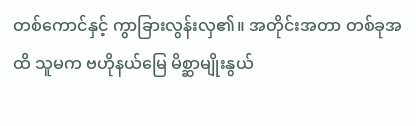တစ်ကောင်နှင့် ကွာခြားလွန်းလှ၏။ အတိုင်းအတာ တစ်ခုအထိ သူမက ဗဟိုနယ်မြေ မိစ္ဆာမျိုးနွယ်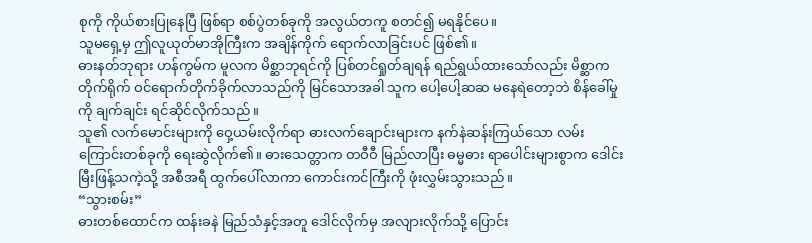စုကို ကိုယ်စားပြုနေပြီ ဖြစ်ရာ စစ်ပွဲတစ်ခုကို အလွယ်တကူ စတင်၍ မရနိုင်ပေ။
သူမရှေ့မှ ဤလူယုတ်မာအိုကြီးက အချိန်ကိုက် ရောက်လာခြင်းပင် ဖြစ်၏။
ဓားနတ်ဘုရား ဟန်ကွမ်က မူလက မိစ္ဆာဘုရင်ကို ပြစ်တင်ရှုတ်ချရန် ရည်ရွယ်ထားသော်လည်း မိစ္ဆာက တိုက်ရိုက် ဝင်ရောက်တိုက်ခိုက်လာသည်ကို မြင်သောအခါ သူက ပေါ့ပေါ့ဆဆ မနေရဲတော့ဘဲ စိန်ခေါ်မှုကို ချက်ချင်း ရင်ဆိုင်လိုက်သည်။
သူ၏ လက်မောင်းများကို ဝှေ့ယမ်းလိုက်ရာ ဓားလက်ချောင်းများက နက်နဲဆန်းကြယ်သော လမ်းကြောင်းတစ်ခုကို ရေးဆွဲလိုက်၏။ ဓားသေတ္တာက တဝီဝီ မြည်လာပြီး ဓမ္မဓား ရာပေါင်းများစွာက ဒေါင်းမြီးဖြန့်သကဲ့သို့ အစီအရီ ထွက်ပေါ်လာကာ ကောင်းကင်ကြီးကို ဖုံးလွှမ်းသွားသည်။
“သွားစမ်း”
ဓားတစ်ထောင်က ထန်းခနဲ မြည်သံနှင့်အတူ ဒေါင်လိုက်မှ အလျားလိုက်သို့ ပြောင်း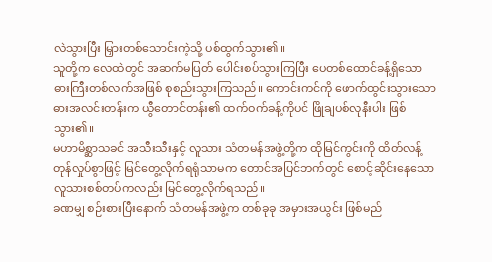လဲသွားပြီး မြှားတစ်သောင်းကဲ့သို့ ပစ်ထွက်သွား၏။
သူတို့က လေထဲတွင် အဆက်မပြတ် ပေါင်းစပ်သွားကြပြီး ပေတစ်ထောင်ခန့်ရှိသော ဓားကြီးတစ်လက်အဖြစ် စုစည်းသွားကြသည်။ ကောင်းကင်ကို ဖောက်ထွင်းသွားသော ဓားအလင်းတန်းက ယွီတောင်တန်း၏ ထက်ဝက်ခန့်ကိုပင် ဖြိုချပစ်လုနီးပါး ဖြစ်သွား၏။
မဟာမိစ္ဆာသခင် အသီးသီးနှင့် လူသား သံတမန်အဖွဲ့တို့က ထိုမြင်ကွင်းကို ထိတ်လန့်တုန်လှုပ်စွာဖြင့် မြင်တွေ့လိုက်ရရုံသာမက တောင်အပြင်ဘက်တွင် စောင့်ဆိုင်းနေသော လူသားစစ်တပ်ကလည်း မြင်တွေ့လိုက်ရသည်။
ခဏမျှ စဉ်းစားပြီးနောက် သံတမန်အဖွဲ့က တစ်ခုခု အမှားအယွင်း ဖြစ်မည်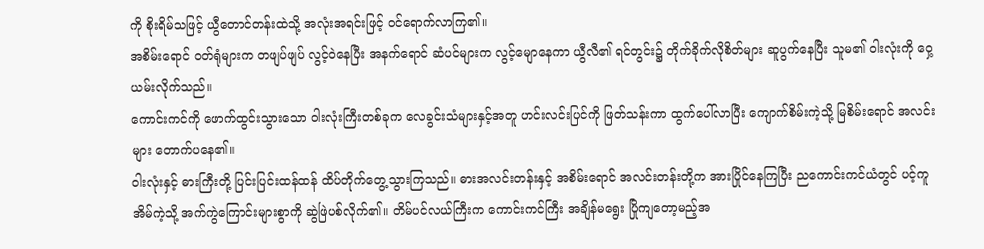ကို စိုးရိမ်သဖြင့် ယွီတောင်တန်းထဲသို့ အလုံးအရင်းဖြင့် ဝင်ရောက်လာကြ၏။
အစိမ်းရောင် ဝတ်ရုံများက တဖျပ်ဖျပ် လွင့်ဝဲနေပြီး အနက်ရောင် ဆံပင်များက လွင့်မျောနေကာ ယွီလီ၏ ရင်တွင်း၌ တိုက်ခိုက်လိုစိတ်များ ဆူပွက်နေပြီး သူမ၏ ဝါးလုံးကို ဝှေ့ယမ်းလိုက်သည်။
ကောင်းကင်ကို ဖောက်ထွင်းသွားသော ဝါးလုံးကြီးတစ်ခုက လေခွင်းသံများနှင့်အတူ ဟင်းလင်းပြင်ကို ဖြတ်သန်းကာ ထွက်ပေါ်လာပြီး ကျောက်စိမ်းကဲ့သို့ မြစိမ်းရောင် အလင်းများ တောက်ပနေ၏။
ဝါးလုံးနှင့် ဓားကြီးတို့ ပြင်းပြင်းထန်ထန် ထိပ်တိုက်တွေ့သွားကြသည်။ ဓားအလင်းတန်းနှင့် အစိမ်းရောင် အလင်းတန်းတို့က အားပြိုင်နေကြပြီး ညကောင်းကင်ယံတွင် ပင့်ကူအိမ်ကဲ့သို့ အက်ကွဲကြောင်းများစွာကို ဆွဲဖြဲပစ်လိုက်၏။ တိမ်ပင်လယ်ကြီးက ကောင်းကင်ကြီး အချိန်မရွေး ပြိုကျတော့မည့်အ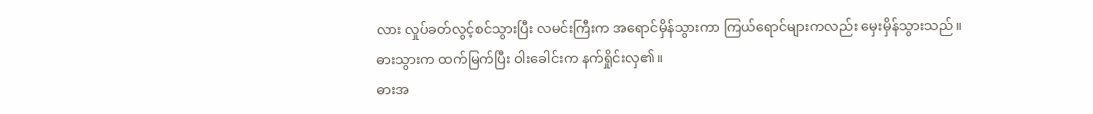လား လှုပ်ခတ်လွင့်စင်သွားပြီး လမင်းကြီးက အရောင်မှိန်သွားကာ ကြယ်ရောင်များကလည်း မှေးမှိန်သွားသည်။
ဓားသွားက ထက်မြက်ပြီး ဝါးခေါင်းက နက်ရှိုင်းလှ၏။
ဓားအ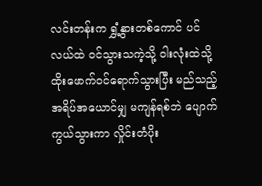လင်းတန်းက ရွှံ့နွားတစ်ကောင် ပင်လယ်ထဲ ဝင်သွားသကဲ့သို့ ဝါးလုံးထဲသို့ ထိုးဖောက်ဝင်ရောက်သွားပြီး မည်သည့် အရိပ်အယောင်မျှ မကျန်ရစ်ဘဲ ပျောက်ကွယ်သွားကာ လှိုင်းတံပိုး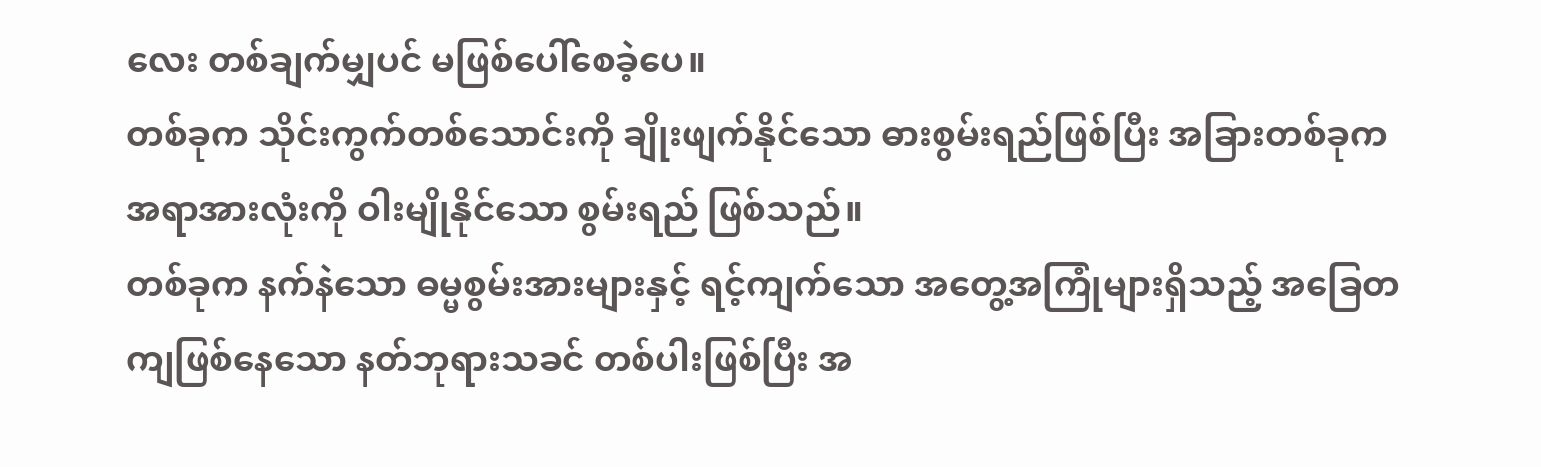လေး တစ်ချက်မျှပင် မဖြစ်ပေါ်စေခဲ့ပေ။
တစ်ခုက သိုင်းကွက်တစ်သောင်းကို ချိုးဖျက်နိုင်သော ဓားစွမ်းရည်ဖြစ်ပြီး အခြားတစ်ခုက အရာအားလုံးကို ဝါးမျိုနိုင်သော စွမ်းရည် ဖြစ်သည်။
တစ်ခုက နက်နဲသော ဓမ္မစွမ်းအားများနှင့် ရင့်ကျက်သော အတွေ့အကြုံများရှိသည့် အခြေတကျဖြစ်နေသော နတ်ဘုရားသခင် တစ်ပါးဖြစ်ပြီး အ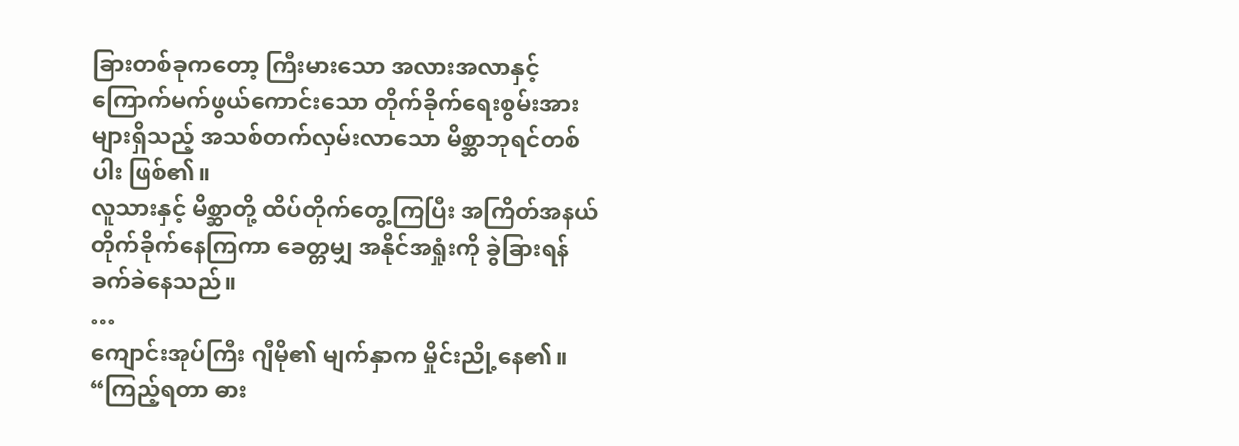ခြားတစ်ခုကတော့ ကြီးမားသော အလားအလာနှင့် ကြောက်မက်ဖွယ်ကောင်းသော တိုက်ခိုက်ရေးစွမ်းအားများရှိသည့် အသစ်တက်လှမ်းလာသော မိစ္ဆာဘုရင်တစ်ပါး ဖြစ်၏။
လူသားနှင့် မိစ္ဆာတို့ ထိပ်တိုက်တွေ့ကြပြီး အကြိတ်အနယ် တိုက်ခိုက်နေကြကာ ခေတ္တမျှ အနိုင်အရှုံးကို ခွဲခြားရန် ခက်ခဲနေသည်။
…
ကျောင်းအုပ်ကြီး ဂျီမို၏ မျက်နှာက မှိုင်းညို့နေ၏။
“ကြည့်ရတာ ဓား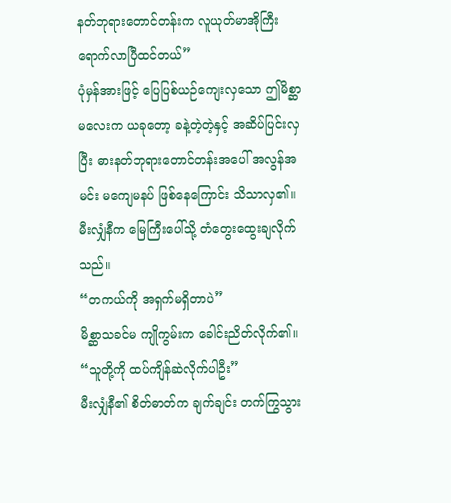နတ်ဘုရားတောင်တန်းက လူယုတ်မာအိုကြီး ရောက်လာပြီထင်တယ်”
ပုံမှန်အားဖြင့် ပြေပြစ်ယဉ်ကျေးလှသော ဤမိစ္ဆာမလေးက ယခုတော့ ခနဲ့တဲ့တဲ့နှင့် အဆိပ်ပြင်းလှပြီး ဓားနတ်ဘုရားတောင်တန်းအပေါ် အလွန်အမင်း မကျေမနပ် ဖြစ်နေကြောင်း သိသာလှ၏။
မီးလျှံနီက မြေကြီးပေါ်သို့ တံတွေးထွေးချလိုက်သည်။
“တကယ်ကို အရှက်မရှိတာပဲ”
မိစ္ဆာသခင်မ ကျိုကွမ်းက ခေါင်းညိတ်လိုက်၏။
“သူတို့ကို ထပ်ကျိန်ဆဲလိုက်ပါဦး”
မီးလျှံနီ၏ စိတ်ဓာတ်က ချက်ချင်း တက်ကြွသွား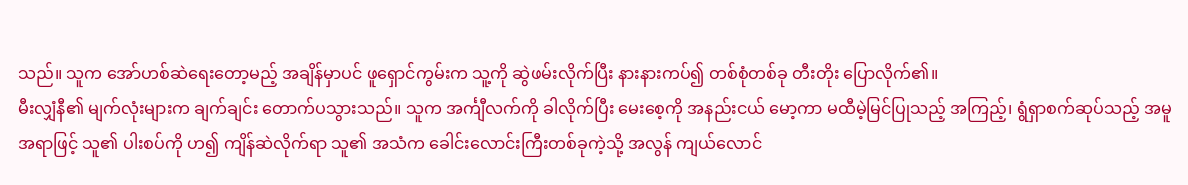သည်။ သူက အော်ဟစ်ဆဲရေးတော့မည့် အချိန်မှာပင် ဖူရှောင်ကွမ်းက သူ့ကို ဆွဲဖမ်းလိုက်ပြီး နားနားကပ်၍ တစ်စုံတစ်ခု တီးတိုး ပြောလိုက်၏။
မီးလျှံနီ၏ မျက်လုံးများက ချက်ချင်း တောက်ပသွားသည်။ သူက အင်္ကျီလက်ကို ခါလိုက်ပြီး မေးစေ့ကို အနည်းငယ် မော့ကာ မထီမဲ့မြင်ပြုသည့် အကြည့်၊ ရွံရှာစက်ဆုပ်သည့် အမူအရာဖြင့် သူ၏ ပါးစပ်ကို ဟ၍ ကျိန်ဆဲလိုက်ရာ သူ၏ အသံက ခေါင်းလောင်းကြီးတစ်ခုကဲ့သို့ အလွန် ကျယ်လောင်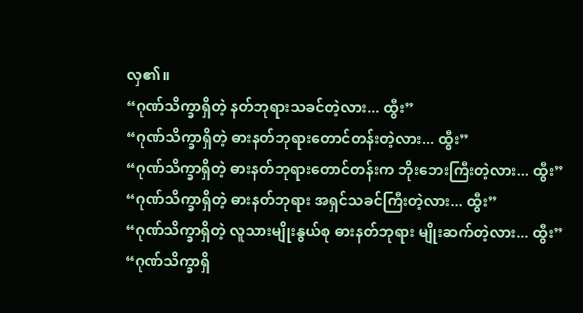လှ၏။
“ဂုဏ်သိက္ခာရှိတဲ့ နတ်ဘုရားသခင်တဲ့လား... ထွီး”
“ဂုဏ်သိက္ခာရှိတဲ့ ဓားနတ်ဘုရားတောင်တန်းတဲ့လား... ထွီး”
“ဂုဏ်သိက္ခာရှိတဲ့ ဓားနတ်ဘုရားတောင်တန်းက ဘိုးဘေးကြီးတဲ့လား... ထွီး”
“ဂုဏ်သိက္ခာရှိတဲ့ ဓားနတ်ဘုရား အရှင်သခင်ကြီးတဲ့လား... ထွီး”
“ဂုဏ်သိက္ခာရှိတဲ့ လူသားမျိုးနွယ်စု ဓားနတ်ဘုရား မျိုးဆက်တဲ့လား... ထွီး”
“ဂုဏ်သိက္ခာရှိ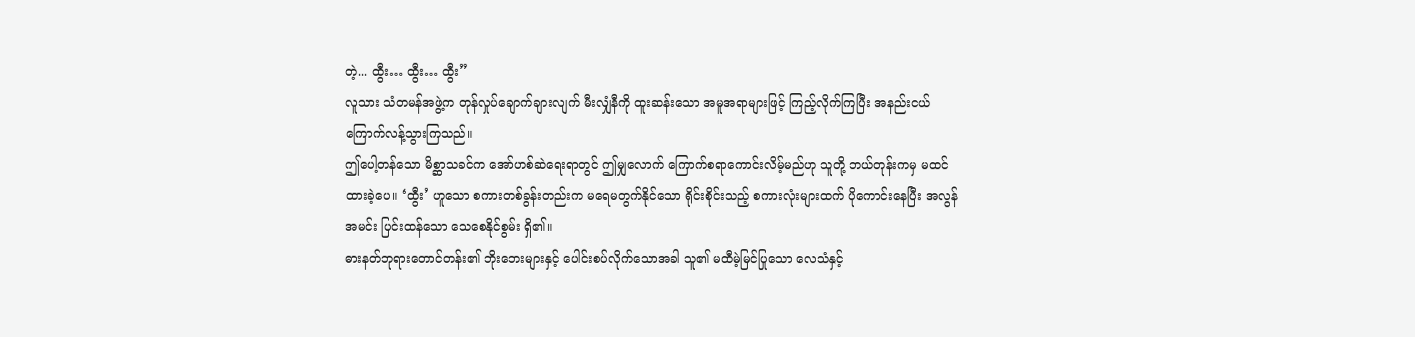တဲ့... ထွီး… ထွီး… ထွီး”
လူသား သံတမန်အဖွဲ့က တုန်လှုပ်ချောက်ချားလျက် မီးလျှံနီကို ထူးဆန်းသော အမူအရာများဖြင့် ကြည့်လိုက်ကြပြီး အနည်းငယ် ကြောက်လန့်သွားကြသည်။
ဤပေါ့တန်သော မိစ္ဆာသခင်က အော်ဟစ်ဆဲရေးရာတွင် ဤမျှလောက် ကြောက်စရာကောင်းလိမ့်မည်ဟု သူတို့ ဘယ်တုန်းကမှ မထင်ထားခဲ့ပေ။ ‘ထွီး’ ဟူသော စကားတစ်ခွန်းတည်းက မရေမတွက်နိုင်သော ရိုင်းစိုင်းသည့် စကားလုံးများထက် ပိုကောင်းနေပြီး အလွန်အမင်း ပြင်းထန်သော သေစေနိုင်စွမ်း ရှိ၏။
ဓားနတ်ဘုရားတောင်တန်း၏ ဘိုးဘေးများနှင့် ပေါင်းစပ်လိုက်သောအခါ သူ၏ မထီမဲ့မြင်ပြုသော လေသံနှင့်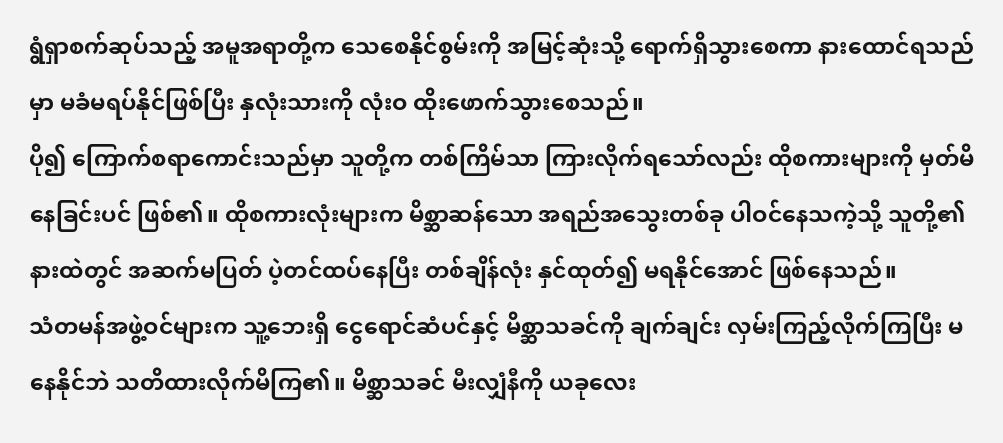ရွံရှာစက်ဆုပ်သည့် အမူအရာတို့က သေစေနိုင်စွမ်းကို အမြင့်ဆုံးသို့ ရောက်ရှိသွားစေကာ နားထောင်ရသည်မှာ မခံမရပ်နိုင်ဖြစ်ပြီး နှလုံးသားကို လုံးဝ ထိုးဖောက်သွားစေသည်။
ပို၍ ကြောက်စရာကောင်းသည်မှာ သူတို့က တစ်ကြိမ်သာ ကြားလိုက်ရသော်လည်း ထိုစကားများကို မှတ်မိနေခြင်းပင် ဖြစ်၏။ ထိုစကားလုံးများက မိစ္ဆာဆန်သော အရည်အသွေးတစ်ခု ပါဝင်နေသကဲ့သို့ သူတို့၏ နားထဲတွင် အဆက်မပြတ် ပဲ့တင်ထပ်နေပြီး တစ်ချိန်လုံး နှင်ထုတ်၍ မရနိုင်အောင် ဖြစ်နေသည်။
သံတမန်အဖွဲ့ဝင်များက သူ့ဘေးရှိ ငွေရောင်ဆံပင်နှင့် မိစ္ဆာသခင်ကို ချက်ချင်း လှမ်းကြည့်လိုက်ကြပြီး မနေနိုင်ဘဲ သတိထားလိုက်မိကြ၏။ မိစ္ဆာသခင် မီးလျှံနီကို ယခုလေး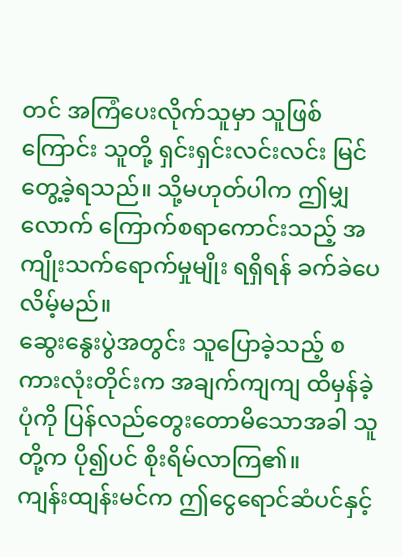တင် အကြံပေးလိုက်သူမှာ သူဖြစ်ကြောင်း သူတို့ ရှင်းရှင်းလင်းလင်း မြင်တွေ့ခဲ့ရသည်။ သို့မဟုတ်ပါက ဤမျှလောက် ကြောက်စရာကောင်းသည့် အကျိုးသက်ရောက်မှုမျိုး ရရှိရန် ခက်ခဲပေလိမ့်မည်။
ဆွေးနွေးပွဲအတွင်း သူပြောခဲ့သည့် စကားလုံးတိုင်းက အချက်ကျကျ ထိမှန်ခဲ့ပုံကို ပြန်လည်တွေးတောမိသောအခါ သူတို့က ပို၍ပင် စိုးရိမ်လာကြ၏။
ကျန်းထျန်းမင်က ဤငွေရောင်ဆံပင်နှင့်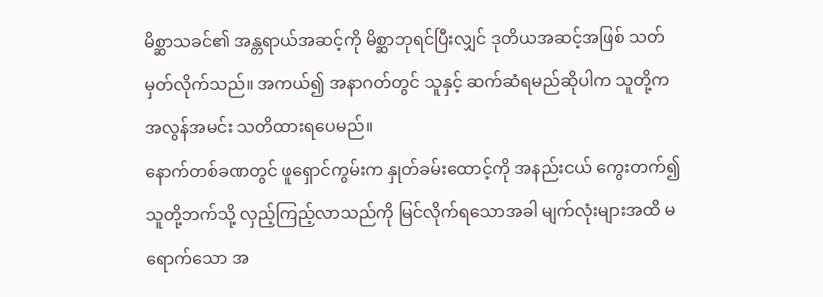မိစ္ဆာသခင်၏ အန္တရာယ်အဆင့်ကို မိစ္ဆာဘုရင်ပြီးလျှင် ဒုတိယအဆင့်အဖြစ် သတ်မှတ်လိုက်သည်။ အကယ်၍ အနာဂတ်တွင် သူနှင့် ဆက်ဆံရမည်ဆိုပါက သူတို့က အလွန်အမင်း သတိထားရပေမည်။
နောက်တစ်ခဏတွင် ဖူရှောင်ကွမ်းက နှုတ်ခမ်းထောင့်ကို အနည်းငယ် ကွေးတက်၍ သူတို့ဘက်သို့ လှည့်ကြည့်လာသည်ကို မြင်လိုက်ရသောအခါ မျက်လုံးများအထိ မရောက်သော အ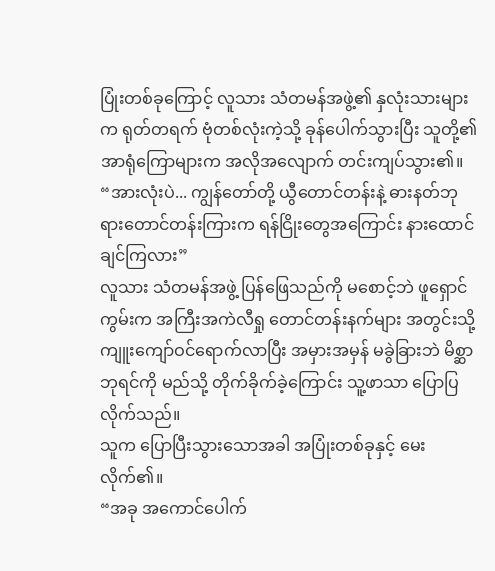ပြုံးတစ်ခုကြောင့် လူသား သံတမန်အဖွဲ့၏ နှလုံးသားများက ရုတ်တရက် ဗုံတစ်လုံးကဲ့သို့ ခုန်ပေါက်သွားပြီး သူတို့၏ အာရုံကြောများက အလိုအလျောက် တင်းကျပ်သွား၏။
“အားလုံးပဲ... ကျွန်တော်တို့ ယွီတောင်တန်းနဲ့ ဓားနတ်ဘုရားတောင်တန်းကြားက ရန်ငြိုးတွေအကြောင်း နားထောင်ချင်ကြလား”
လူသား သံတမန်အဖွဲ့ ပြန်ဖြေသည်ကို မစောင့်ဘဲ ဖူရှောင်ကွမ်းက အကြီးအကဲလီရှု တောင်တန်းနက်များ အတွင်းသို့ ကျူးကျော်ဝင်ရောက်လာပြီး အမှားအမှန် မခွဲခြားဘဲ မိစ္ဆာဘုရင်ကို မည်သို့ တိုက်ခိုက်ခဲ့ကြောင်း သူ့ဖာသာ ပြောပြလိုက်သည်။
သူက ပြောပြီးသွားသောအခါ အပြုံးတစ်ခုနှင့် မေးလိုက်၏။
“အခု အကောင်ပေါက်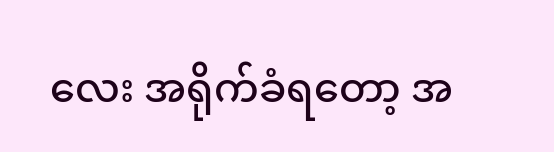လေး အရိုက်ခံရတော့ အ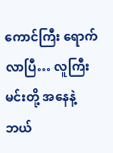ကောင်ကြီး ရောက်လာပြီ… လူကြီးမင်းတို့ အနေနဲ့ ဘယ်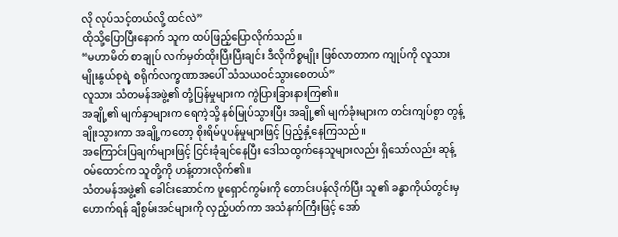လို လုပ်သင့်တယ်လို့ ထင်လဲ”
ထိုသို့ပြောပြီးနောက် သူက ထပ်ဖြည့်ပြောလိုက်သည်။
“မဟာမိတ် စာချုပ် လက်မှတ်ထိုးပြီးပြီးချင်း ဒီလိုကိစ္စမျိုး ဖြစ်လာတာက ကျုပ်ကို လူသားမျိုးနွယ်စုရဲ့ စရိုက်လက္ခဏာအပေါ် သံသယဝင်သွားစေတယ်”
လူသား သံတမန်အဖွဲ့၏ တုံ့ပြန်မှုများက ကွဲပြားခြားနားကြ၏။
အချို့၏ မျက်နှာများက ရေကဲ့သို့ နစ်မြုပ်သွားပြီး အချို့၏ မျက်ခုံးများက တင်းကျပ်စွာ တွန့်ချိုးသွားကာ အချို့ကတော့ စိုးရိမ်ပူပန်မှုများဖြင့် ပြည့်နှံ့နေကြသည်။
အကြောင်းပြချက်များဖြင့် ငြင်းခုံချင်နေပြီး ဒေါသထွက်နေသူများလည်း ရှိသော်လည်း ဆုန့်ဝမ်ထောင်က သူတို့ကို ဟန့်တားလိုက်၏။
သံတမန်အဖွဲ့၏ ခေါင်းဆောင်က ဖူရှောင်ကွမ်းကို တောင်းပန်လိုက်ပြီး သူ၏ ခန္ဓာကိုယ်တွင်းမှ ဟောက်ရန် ချီစွမ်းအင်များကို လှည့်ပတ်ကာ အသံနက်ကြီးဖြင့် အော်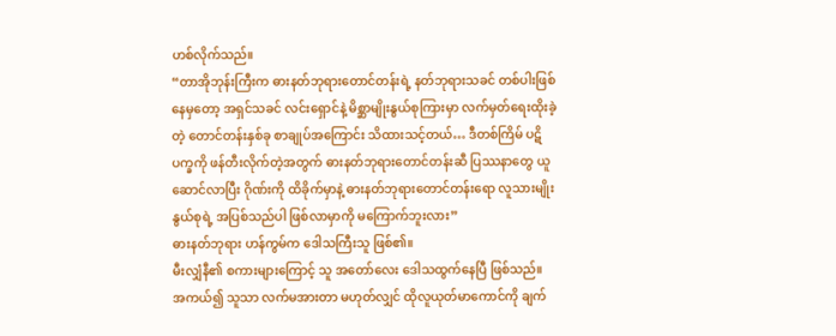ဟစ်လိုက်သည်။
“တာအိုဘုန်းကြီးက ဓားနတ်ဘုရားတောင်တန်းရဲ့ နတ်ဘုရားသခင် တစ်ပါးဖြစ်နေမှတော့ အရှင်သခင် လင်းရှောင်နဲ့ မိစ္ဆာမျိုးနွယ်စုကြားမှာ လက်မှတ်ရေးထိုးခဲ့တဲ့ တောင်တန်းနှစ်ခု စာချုပ်အကြောင်း သိထားသင့်တယ်… ဒီတစ်ကြိမ် ပဋိပက္ခကို ဖန်တီးလိုက်တဲ့အတွက် ဓားနတ်ဘုရားတောင်တန်းဆီ ပြဿနာတွေ ယူဆောင်လာပြီး ဂိုဏ်းကို ထိခိုက်မှာနဲ့ ဓားနတ်ဘုရားတောင်တန်းရော လူသားမျိုးနွယ်စုရဲ့ အပြစ်သည်ပါ ဖြစ်လာမှာကို မကြောက်ဘူးလား”
ဓားနတ်ဘုရား ဟန်ကွမ်က ဒေါသကြီးသူ ဖြစ်၏။
မီးလျှံနီ၏ စကားများကြောင့် သူ အတော်လေး ဒေါသထွက်နေပြီ ဖြစ်သည်။
အကယ်၍ သူသာ လက်မအားတာ မဟုတ်လျှင် ထိုလူယုတ်မာကောင်ကို ချက်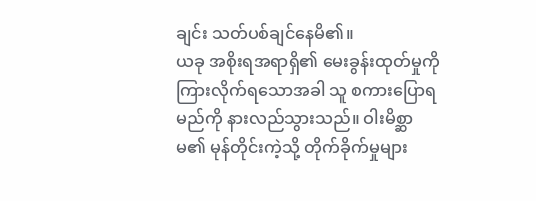ချင်း သတ်ပစ်ချင်နေမိ၏။
ယခု အစိုးရအရာရှိ၏ မေးခွန်းထုတ်မှုကို ကြားလိုက်ရသောအခါ သူ စကားပြောရမည်ကို နားလည်သွားသည်။ ဝါးမိစ္ဆာမ၏ မုန်တိုင်းကဲ့သို့ တိုက်ခိုက်မှုများ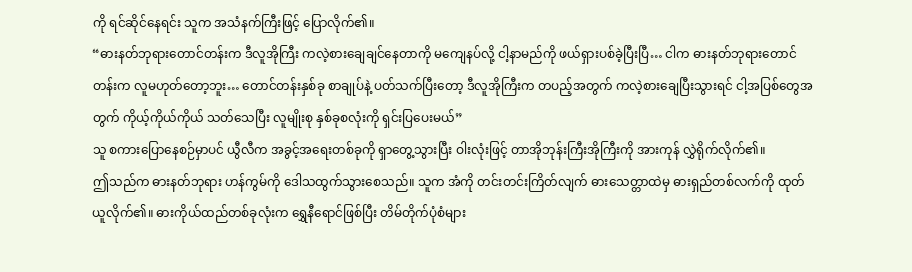ကို ရင်ဆိုင်နေရင်း သူက အသံနက်ကြီးဖြင့် ပြောလိုက်၏။
“ဓားနတ်ဘုရားတောင်တန်းက ဒီလူအိုကြီး ကလဲ့စားချေချင်နေတာကို မကျေနပ်လို့ ငါ့နာမည်ကို ဖယ်ရှားပစ်ခဲ့ပြီးပြီ… ငါက ဓားနတ်ဘုရားတောင်တန်းက လူမဟုတ်တော့ဘူး… တောင်တန်းနှစ်ခု စာချုပ်နဲ့ ပတ်သက်ပြီးတော့ ဒီလူအိုကြီးက တပည့်အတွက် ကလဲ့စားချေပြီးသွားရင် ငါ့အပြစ်တွေအတွက် ကိုယ့်ကိုယ်ကိုယ် သတ်သေပြီး လူမျိုးစု နှစ်ခုစလုံးကို ရှင်းပြပေးမယ်”
သူ စကားပြောနေစဉ်မှာပင် ယွီလီက အခွင့်အရေးတစ်ခုကို ရှာတွေ့သွားပြီး ဝါးလုံးဖြင့် တာအိုဘုန်းကြီးအိုကြီးကို အားကုန် လွှဲရိုက်လိုက်၏။
ဤသည်က ဓားနတ်ဘုရား ဟန်ကွမ်ကို ဒေါသထွက်သွားစေသည်။ သူက အံကို တင်းတင်းကြိတ်လျက် ဓားသေတ္တာထဲမှ ဓားရှည်တစ်လက်ကို ထုတ်ယူလိုက်၏။ ဓားကိုယ်ထည်တစ်ခုလုံးက ရွှေနီရောင်ဖြစ်ပြီး တိမ်တိုက်ပုံစံများ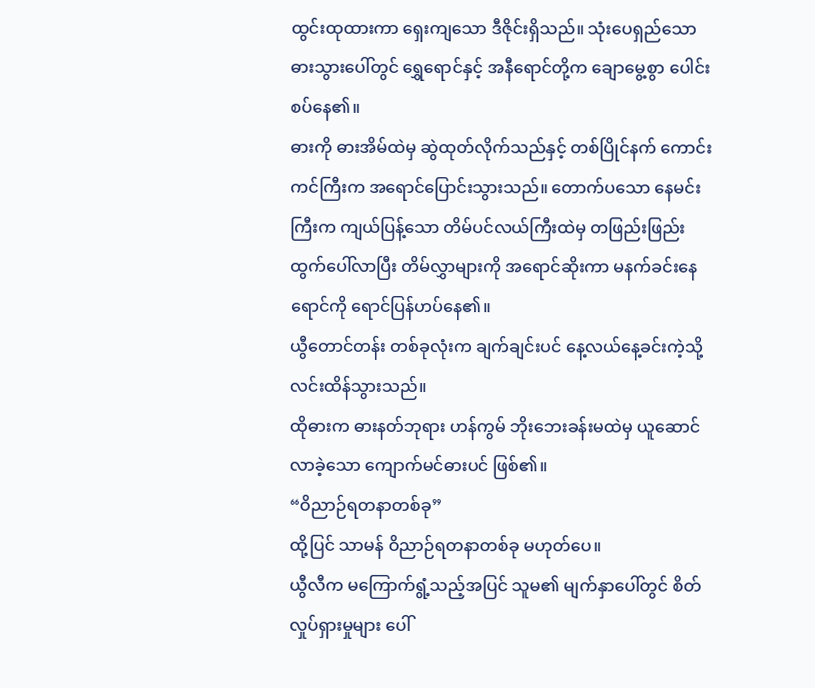ထွင်းထုထားကာ ရှေးကျသော ဒီဇိုင်းရှိသည်။ သုံးပေရှည်သော ဓားသွားပေါ်တွင် ရွှေရောင်နှင့် အနီရောင်တို့က ချောမွေ့စွာ ပေါင်းစပ်နေ၏။
ဓားကို ဓားအိမ်ထဲမှ ဆွဲထုတ်လိုက်သည်နှင့် တစ်ပြိုင်နက် ကောင်းကင်ကြီးက အရောင်ပြောင်းသွားသည်။ တောက်ပသော နေမင်းကြီးက ကျယ်ပြန့်သော တိမ်ပင်လယ်ကြီးထဲမှ တဖြည်းဖြည်း ထွက်ပေါ်လာပြီး တိမ်လွှာများကို အရောင်ဆိုးကာ မနက်ခင်းနေရောင်ကို ရောင်ပြန်ဟပ်နေ၏။
ယွီတောင်တန်း တစ်ခုလုံးက ချက်ချင်းပင် နေ့လယ်နေ့ခင်းကဲ့သို့ လင်းထိန်သွားသည်။
ထိုဓားက ဓားနတ်ဘုရား ဟန်ကွမ် ဘိုးဘေးခန်းမထဲမှ ယူဆောင်လာခဲ့သော ကျောက်မင်ဓားပင် ဖြစ်၏။
“ဝိညာဉ်ရတနာတစ်ခု”
ထို့ပြင် သာမန် ဝိညာဉ်ရတနာတစ်ခု မဟုတ်ပေ။
ယွီလီက မကြောက်ရွံ့သည့်အပြင် သူမ၏ မျက်နှာပေါ်တွင် စိတ်လှုပ်ရှားမှုများ ပေါ်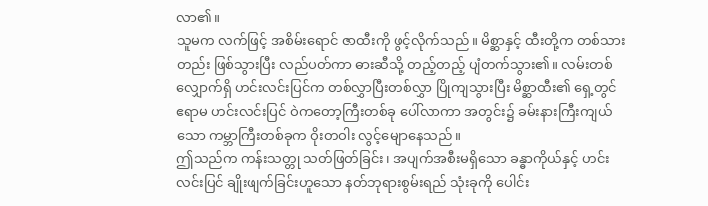လာ၏။
သူမက လက်ဖြင့် အစိမ်းရောင် ဇာထီးကို ဖွင့်လိုက်သည်။ မိစ္ဆာနှင့် ထီးတို့က တစ်သားတည်း ဖြစ်သွားပြီး လည်ပတ်ကာ ဓားဆီသို့ တည့်တည့် ပျံတက်သွား၏။ လမ်းတစ်လျှောက်ရှိ ဟင်းလင်းပြင်က တစ်လွှာပြီးတစ်လွှာ ပြိုကျသွားပြီး မိစ္ဆာထီး၏ ရှေ့တွင် ဧရာမ ဟင်းလင်းပြင် ဝဲကတော့ကြီးတစ်ခု ပေါ်လာကာ အတွင်း၌ ခမ်းနားကြီးကျယ်သော ကမ္ဘာကြီးတစ်ခုက ဝိုးတဝါး လွင့်မျောနေသည်။
ဤသည်က ကန်းသတ္တု သတ်ဖြတ်ခြင်း၊ အပျက်အစီးမရှိသော ခန္ဓာကိုယ်နှင့် ဟင်းလင်းပြင် ချိုးဖျက်ခြင်းဟူသော နတ်ဘုရားစွမ်းရည် သုံးခုကို ပေါင်း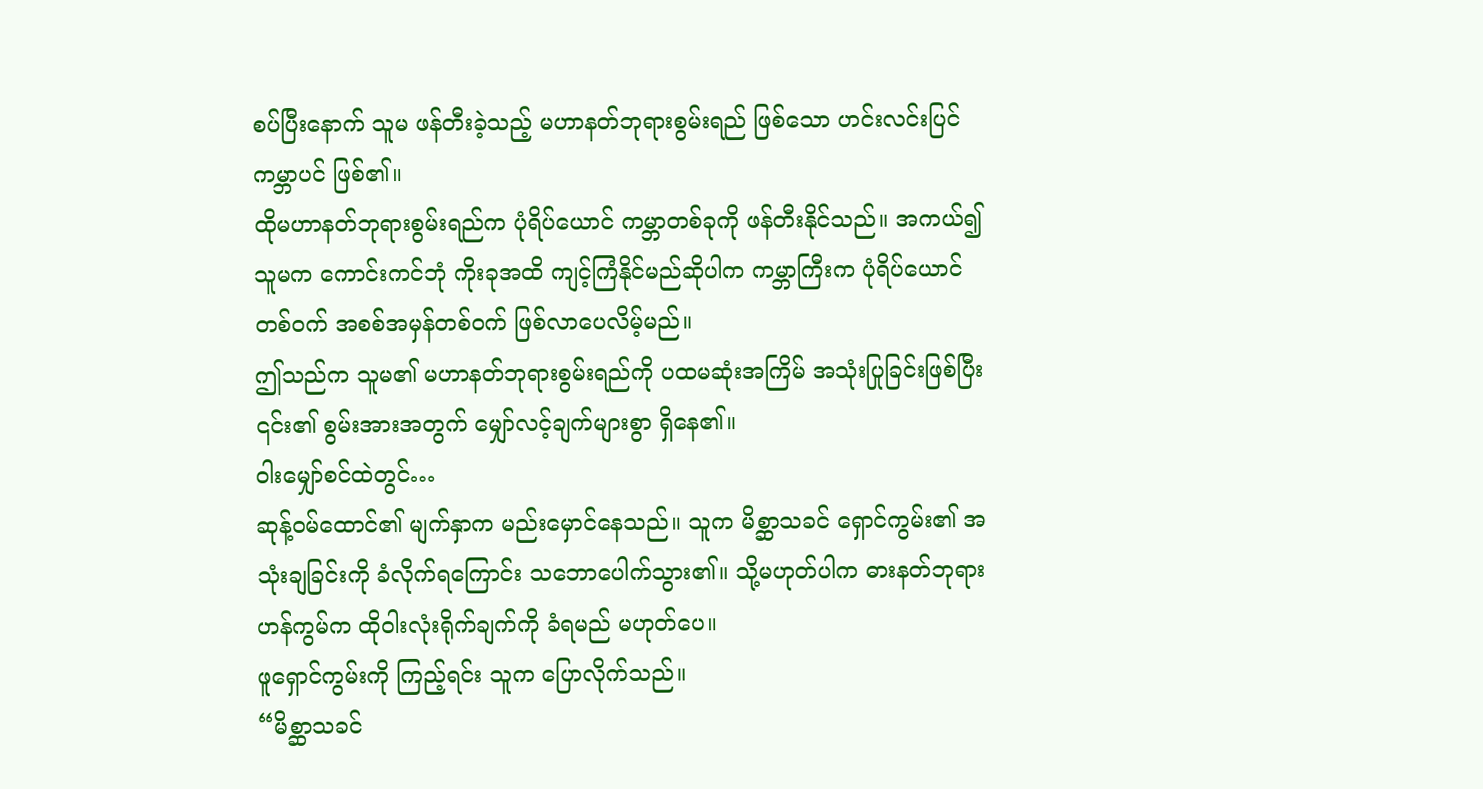စပ်ပြီးနောက် သူမ ဖန်တီးခဲ့သည့် မဟာနတ်ဘုရားစွမ်းရည် ဖြစ်သော ဟင်းလင်းပြင်ကမ္ဘာပင် ဖြစ်၏။
ထိုမဟာနတ်ဘုရားစွမ်းရည်က ပုံရိပ်ယောင် ကမ္ဘာတစ်ခုကို ဖန်တီးနိုင်သည်။ အကယ်၍ သူမက ကောင်းကင်ဘုံ ကိုးခုအထိ ကျင့်ကြံနိုင်မည်ဆိုပါက ကမ္ဘာကြီးက ပုံရိပ်ယောင်တစ်ဝက် အစစ်အမှန်တစ်ဝက် ဖြစ်လာပေလိမ့်မည်။
ဤသည်က သူမ၏ မဟာနတ်ဘုရားစွမ်းရည်ကို ပထမဆုံးအကြိမ် အသုံးပြုခြင်းဖြစ်ပြီး ၎င်း၏ စွမ်းအားအတွက် မျှော်လင့်ချက်များစွာ ရှိနေ၏။
ဝါးမျှော်စင်ထဲတွင်…
ဆုန့်ဝမ်ထောင်၏ မျက်နှာက မည်းမှောင်နေသည်။ သူက မိစ္ဆာသခင် ရှောင်ကွမ်း၏ အသုံးချခြင်းကို ခံလိုက်ရကြောင်း သဘောပေါက်သွား၏။ သို့မဟုတ်ပါက ဓားနတ်ဘုရား ဟန်ကွမ်က ထိုဝါးလုံးရိုက်ချက်ကို ခံရမည် မဟုတ်ပေ။
ဖူရှောင်ကွမ်းကို ကြည့်ရင်း သူက ပြောလိုက်သည်။
“မိစ္ဆာသခင်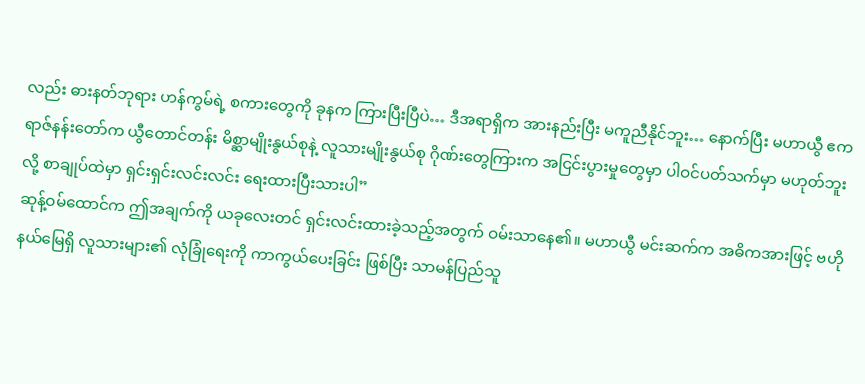လည်း ဓားနတ်ဘုရား ဟန်ကွမ်ရဲ့ စကားတွေကို ခုနက ကြားပြီးပြီပဲ… ဒီအရာရှိက အားနည်းပြီး မကူညီနိုင်ဘူး… နောက်ပြီး မဟာယွီ ဧကရာဇ်နန်းတော်က ယွီတောင်တန်း မိစ္ဆာမျိုးနွယ်စုနဲ့ လူသားမျိုးနွယ်စု ဂိုဏ်းတွေကြားက အငြင်းပွားမှုတွေမှာ ပါဝင်ပတ်သက်မှာ မဟုတ်ဘူးလို့ စာချုပ်ထဲမှာ ရှင်းရှင်းလင်းလင်း ရေးထားပြီးသားပါ”
ဆုန့်ဝမ်ထောင်က ဤအချက်ကို ယခုလေးတင် ရှင်းလင်းထားခဲ့သည့်အတွက် ဝမ်းသာနေ၏။ မဟာယွီ မင်းဆက်က အဓိကအားဖြင့် ဗဟိုနယ်မြေရှိ လူသားများ၏ လုံခြုံရေးကို ကာကွယ်ပေးခြင်း ဖြစ်ပြီး သာမန်ပြည်သူ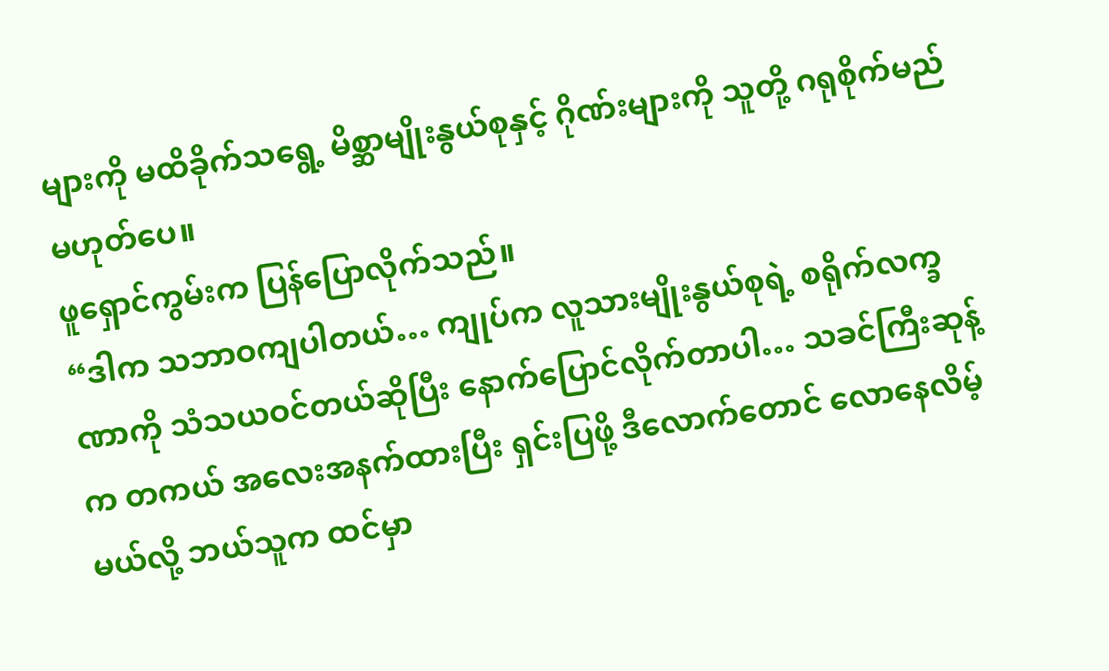များကို မထိခိုက်သရွေ့ မိစ္ဆာမျိုးနွယ်စုနှင့် ဂိုဏ်းများကို သူတို့ ဂရုစိုက်မည် မဟုတ်ပေ။
ဖူရှောင်ကွမ်းက ပြန်ပြောလိုက်သည်။
“ဒါက သဘာဝကျပါတယ်… ကျုပ်က လူသားမျိုးနွယ်စုရဲ့ စရိုက်လက္ခဏာကို သံသယဝင်တယ်ဆိုပြီး နောက်ပြောင်လိုက်တာပါ… သခင်ကြီးဆုန့်က တကယ် အလေးအနက်ထားပြီး ရှင်းပြဖို့ ဒီလောက်တောင် လောနေလိမ့်မယ်လို့ ဘယ်သူက ထင်မှာ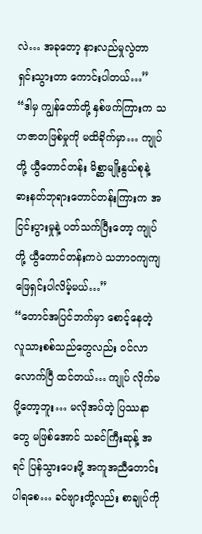လဲ… အခုတော့ နားလည်မှုလွဲတာ ရှင်းသွားတာ ကောင်းပါတယ်…”
“ဒါမှ ကျွန်တော်တို့ နှစ်ဖက်ကြားက သဟဇာတဖြစ်မှုကို မထိခိုက်မှာ… ကျုပ်တို့ ယွီတောင်တန်း မိစ္ဆာမျိုးနွယ်စုနဲ့ ဓားနတ်ဘုရားတောင်တန်းကြားက အငြင်းပွားမှုနဲ့ ပတ်သက်ပြီးတော့ ကျုပ်တို့ ယွီတောင်တန်းကပဲ သဘာဝကျကျ ဖြေရှင်းပါလိမ့်မယ်…”
“တောင်အပြင်ဘက်မှာ စောင့်နေတဲ့ လူသားစစ်သည်တွေလည်း ဝင်လာလောက်ပြီ ထင်တယ်… ကျုပ် လိုက်မပို့တော့ဘူး… မလိုအပ်တဲ့ ပြဿနာတွေ မဖြစ်အောင် သခင်ကြီးဆုန့် အရင် ပြန်သွားပေးဖို့ အကူအညီတောင်းပါရစေ… ခင်ဗျားတို့လည်း စာချုပ်ကို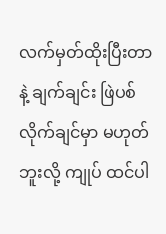လက်မှတ်ထိုးပြီးတာနဲ့ ချက်ချင်း ဖြဲပစ်လိုက်ချင်မှာ မဟုတ်ဘူးလို့ ကျုပ် ထင်ပါ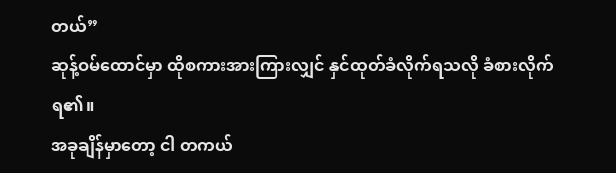တယ်”
ဆုန့်ဝမ်ထောင်မှာ ထိုစကားအားကြားလျှင် နှင်ထုတ်ခံလိုက်ရသလို ခံစားလိုက်ရ၏။
အခုချိန်မှာတော့ ငါ တကယ်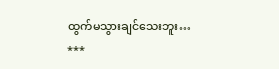ထွက်မသွားချင်သေးဘူး…
***